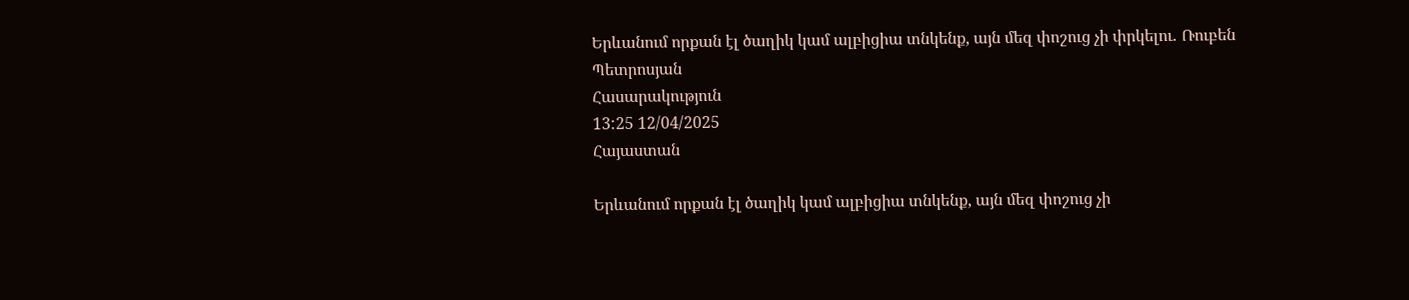Երևանում որքան էլ ծաղիկ կամ ալբիցիա տնկենք, այն մեզ փոշուց չի փրկելու․ Ռուբեն Պետրոսյան
Հասարակություն
13:25 12/04/2025
Հայաստան

Երևանում որքան էլ ծաղիկ կամ ալբիցիա տնկենք, այն մեզ փոշուց չի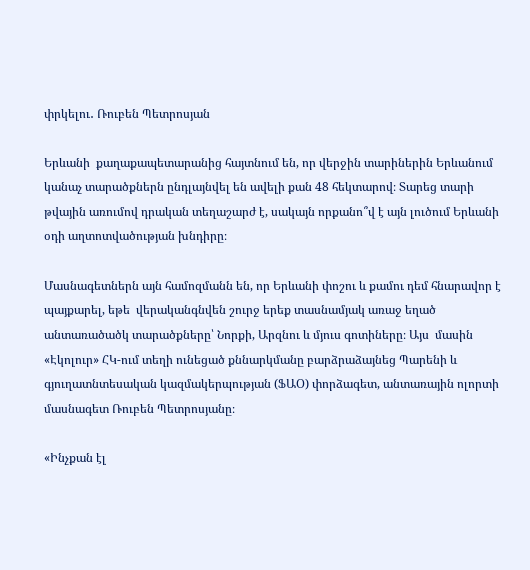փրկելու․ Ռուբեն Պետրոսյան

Երևանի  քաղաքապետարանից հայտնում են, որ վերջին տարիներին Երևանում կանաչ տարածքներն ընդլայնվել են ավելի քան 48 հեկտարով։ Տարեց տարի թվային առումով դրական տեղաշարժ է, սակայն որքանո՞վ է այն լուծում Երևանի օդի աղտոտվածության խնդիրը։

Մասնագետներն այն համոզմանն են, որ Երևանի փոշու և քամու դեմ հնարավոր է պայքարել, եթե  վերականգնվեն շուրջ երեք տասնամյակ առաջ եղած անտառածածկ տարածքները՝ Նորքի, Արզնու և մյուս գոտիները։ Այս  մասին «Էկոլուր» ՀԿ-ում տեղի ունեցած քննարկմանը բարձրաձայնեց Պարենի և գյուղատնտեսական կազմակերպության (ՖԱՕ) փորձագետ, անտառային ոլորտի մասնագետ Ռուբեն Պետրոսյանը։

«Ինչքան էլ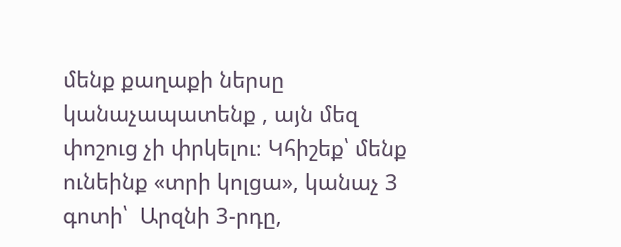մենք քաղաքի ներսը կանաչապատենք , այն մեզ փոշուց չի փրկելու։ Կհիշեք՝ մենք ունեինք «տրի կոլցա», կանաչ 3 գոտի՝  Արզնի 3-րդը,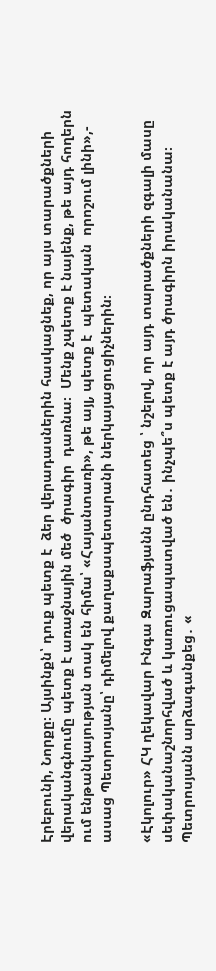Էրեբունի, Նորքը։ Այսինքն՝ դուք պետք է  ձեր վերադասներին հասկացնեք, որ այս տարածքների վերականգնումը պետք է առաջնային մեծ  ծրագիր  դառնա։  Մենք չպետք է նայենք, թե այդ հողերն ում ենթանկայության տակ են հիմա՝ «Հայանտառի», թե այլ, պետք է  պետական  որոշում լինի»,- ասաց Պետրոսյանը՝ դիմելով քաղաքապետարանի ներկայացուցիչներին։

«Էկոլուր» ՀԿ ղեկավար Ինգա Զարաֆյանն ընդհատեց ՝ նշելով, որ այդ տարածքների զգալի մասը սեփականաշնորհված և կառուցապատված են․ ինչպե՞ս պետք է այդ ծրագիրն իրականանա։ Պետրոսյանն արձագանքեց․ «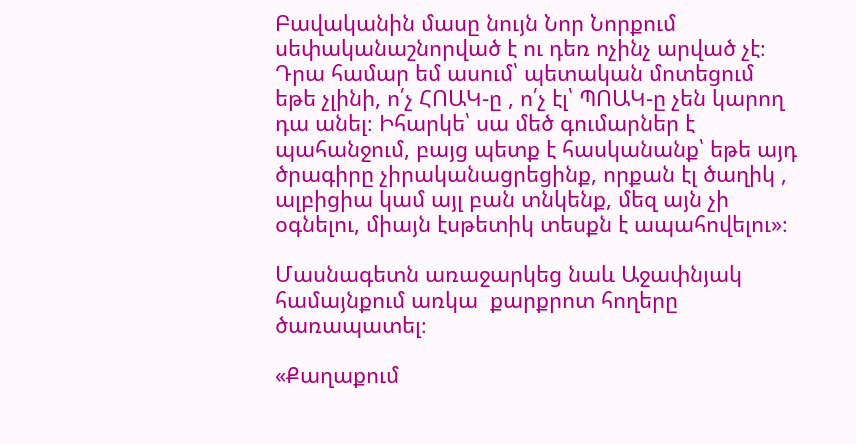Բավականին մասը նույն Նոր Նորքում սեփականաշնորված է ու դեռ ոչինչ արված չէ։ Դրա համար եմ ասում՝ պետական մոտեցում  եթե չլինի, ո՛չ ՀՈԱԿ-ը , ո՛չ էլ՝ ՊՈԱԿ-ը չեն կարող դա անել։ Իհարկե՝ սա մեծ գումարներ է պահանջում, բայց պետք է հասկանանք՝ եթե այդ ծրագիրը չիրականացրեցինք, որքան էլ ծաղիկ , ալբիցիա կամ այլ բան տնկենք, մեզ այն չի օգնելու, միայն էսթետիկ տեսքն է ապահովելու»։

Մասնագետն առաջարկեց նաև Աջափնյակ համայնքում առկա  քարքրոտ հողերը ծառապատել։

«Քաղաքում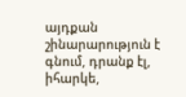այդքան շինարարություն է գնում, դրանք էլ, իհարկե,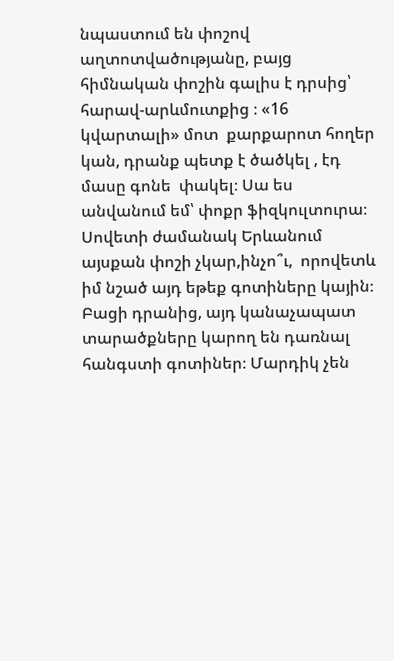նպաստում են փոշով աղտոտվածությանը, բայց հիմնական փոշին գալիս է դրսից՝ հարավ-արևմուտքից ։ «16 կվարտալի» մոտ  քարքարոտ հողեր կան, դրանք պետք է ծածկել , էդ մասը գոնե  փակել։ Սա ես անվանում եմ՝ փոքր ֆիզկուլտուրա։ Սովետի ժամանակ Երևանում այսքան փոշի չկար,ինչո՞ւ,  որովետև իմ նշած այդ եթեք գոտիները կային։ Բացի դրանից, այդ կանաչապատ տարածքները կարող են դառնալ հանգստի գոտիներ։ Մարդիկ չեն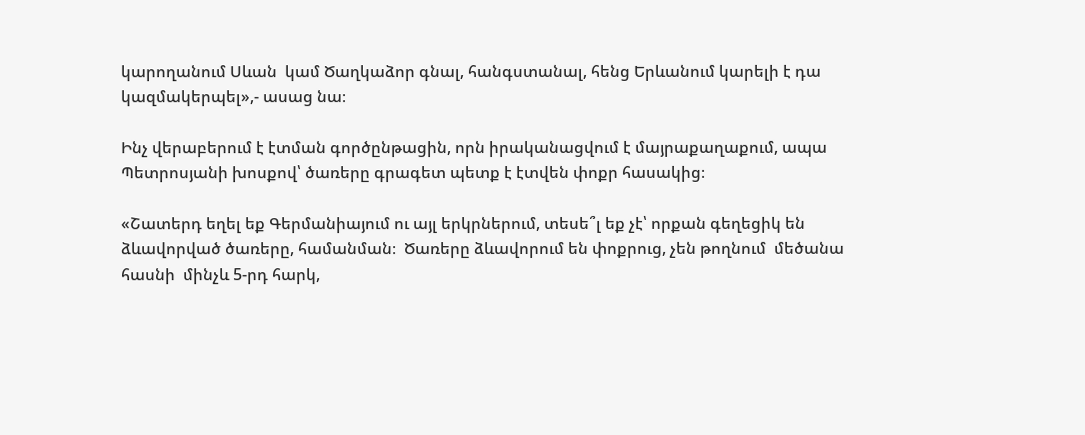կարողանում Սևան  կամ Ծաղկաձոր գնալ, հանգստանալ, հենց Երևանում կարելի է դա կազմակերպել»,- ասաց նա։

Ինչ վերաբերում է էտման գործընթացին, որն իրականացվում է մայրաքաղաքում, ապա Պետրոսյանի խոսքով՝ ծառերը գրագետ պետք է էտվեն փոքր հասակից։

«Շատերդ եղել եք Գերմանիայում ու այլ երկրներում, տեսե՞լ եք չէ՝ որքան գեղեցիկ են ձևավորված ծառերը, համանման։  Ծառերը ձևավորում են փոքրուց, չեն թողնում  մեծանա հասնի  մինչև 5-րդ հարկ,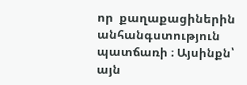որ  քաղաքացիներին անհանգստություն պատճառի ։ Այսինքն՝ այն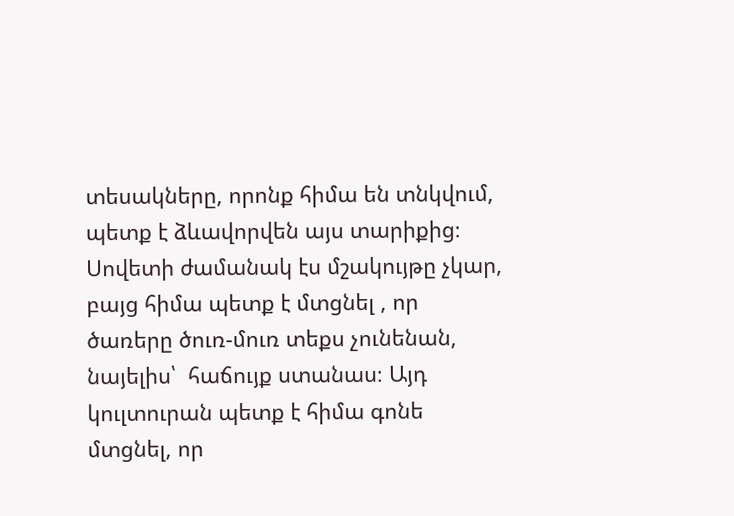տեսակները, որոնք հիմա են տնկվում, պետք է ձևավորվեն այս տարիքից։ Սովետի ժամանակ էս մշակույթը չկար, բայց հիմա պետք է մտցնել , որ ծառերը ծուռ-մուռ տեքս չունենան, նայելիս՝  հաճույք ստանաս։ Այդ կուլտուրան պետք է հիմա գոնե  մտցնել, որ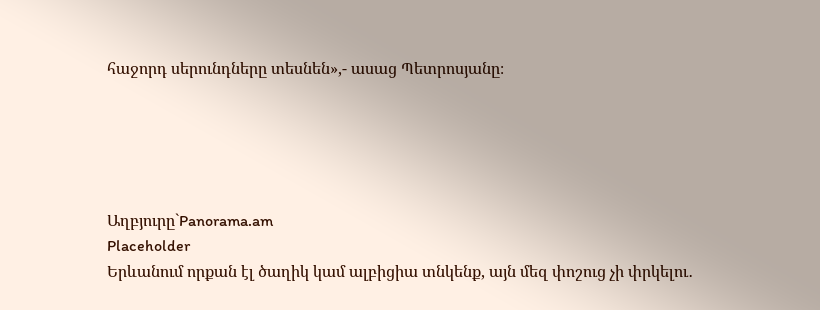հաջորդ սերունդները տեսնեն»,- ասաց Պետրոսյանը։





Աղբյուրը`Panorama.am
Placeholder
Երևանում որքան էլ ծաղիկ կամ ալբիցիա տնկենք, այն մեզ փոշուց չի փրկելու․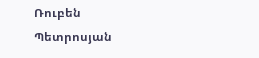Ռուբեն Պետրոսյան